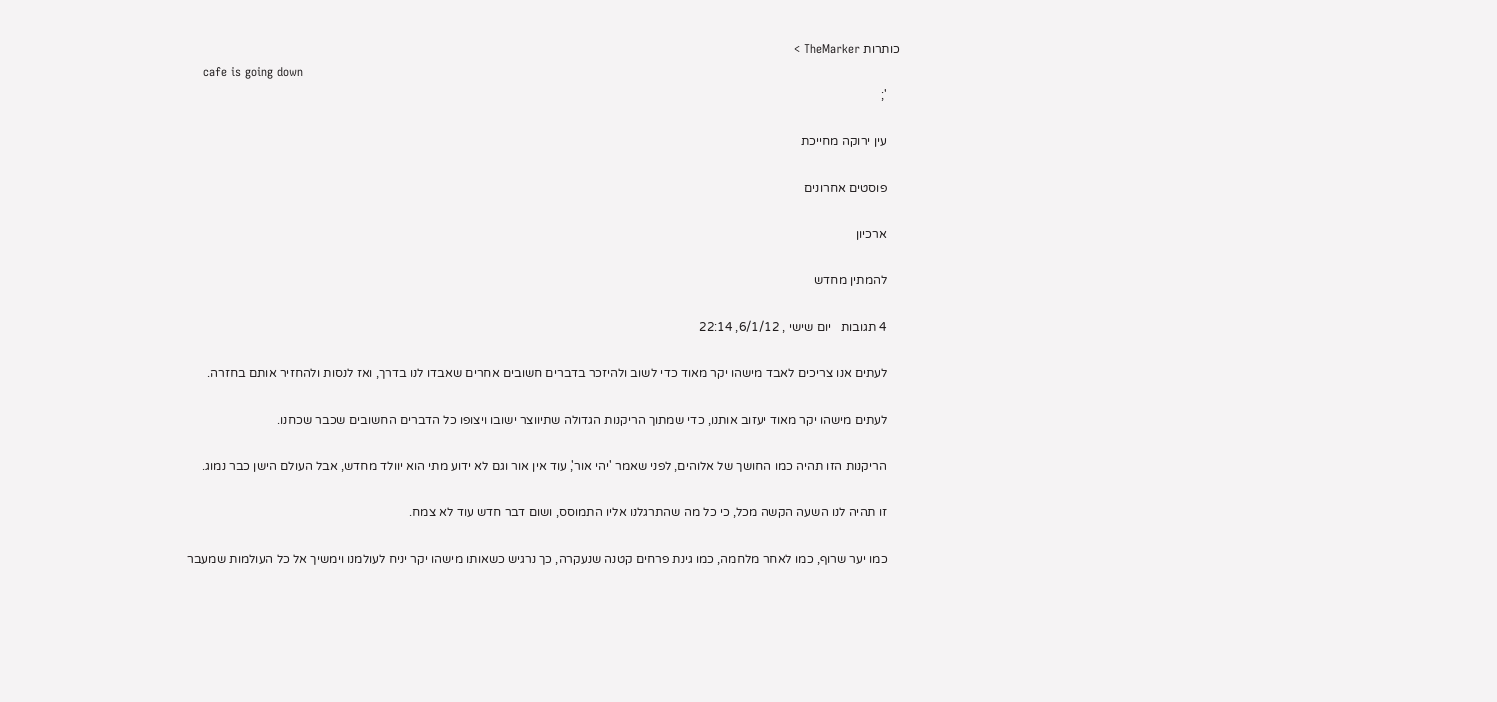כותרות TheMarker >
    cafe is going down
    ';

    עין ירוקה מחייכת

    פוסטים אחרונים

    ארכיון

    להמתין מחדש

    4 תגובות   יום שישי , 6/1/12, 22:14

    לעתים אנו צריכים לאבד מישהו יקר מאוד כדי לשוב ולהיזכר בדברים חשובים אחרים שאבדו לנו בדרך, ואז לנסות ולהחזיר אותם בחזרה.

    לעתים מישהו יקר מאוד יעזוב אותנו, כדי שמתוך הריקנות הגדולה שתיווצר ישובו ויצופו כל הדברים החשובים שכבר שכחנו.

    הריקנות הזו תהיה כמו החושך של אלוהים, לפני שאמר 'יהי אור', עוד אין אור וגם לא ידוע מתי הוא יוולד מחדש, אבל העולם הישן כבר נמוג.

    זו תהיה לנו השעה הקשה מכל, כי כל מה שהתרגלנו אליו התמוסס, ושום דבר חדש עוד לא צמח.

    כמו יער שרוף, כמו לאחר מלחמה, כמו גינת פרחים קטנה שנעקרה, כך נרגיש כשאותו מישהו יקר יניח לעולמנו וימשיך אל כל העולמות שמעבר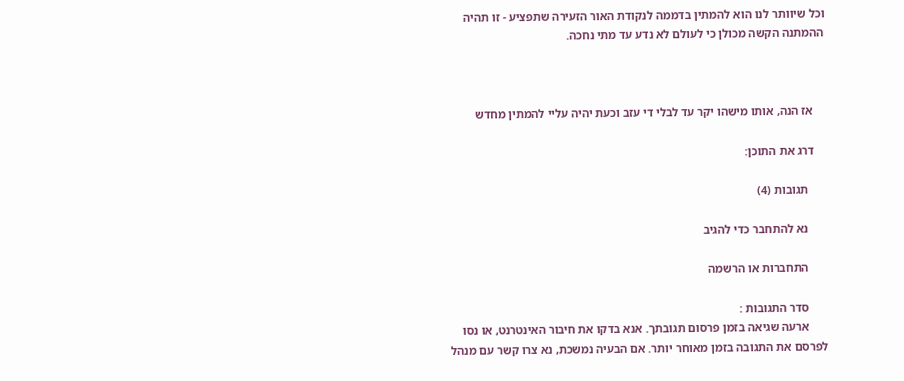וכל שיוותר לנו הוא להמתין בדממה לנקודת האור הזעירה שתפציע - זו תהיה ההמתנה הקשה מכולן כי לעולם לא נדע עד מתי נחכה.



    אז הנה, אותו מישהו יקר עד לבלי די עזב וכעת יהיה עליי להמתין מחדש

    דרג את התוכן:

      תגובות (4)

      נא להתחבר כדי להגיב

      התחברות או הרשמה

      סדר התגובות :
      ארעה שגיאה בזמן פרסום תגובתך. אנא בדקו את חיבור האינטרנט, או נסו לפרסם את התגובה בזמן מאוחר יותר. אם הבעיה נמשכת, נא צרו קשר עם מנהל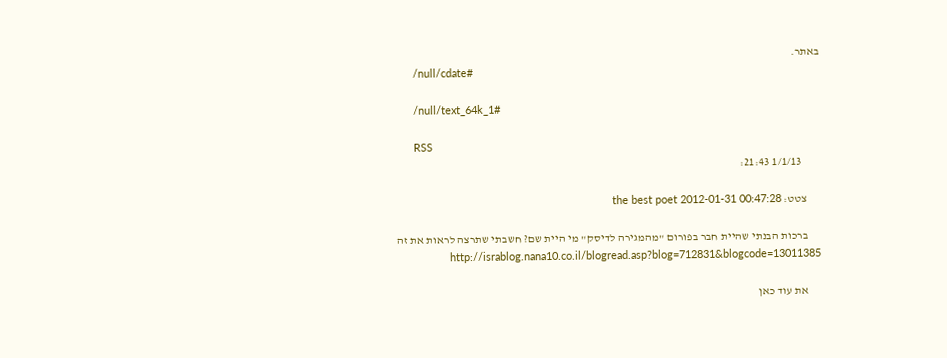באתר.
      /null/cdate#

      /null/text_64k_1#

      RSS
        1/1/13 21:43:

      צטט: the best poet 2012-01-31 00:47:28

      ברכות הבנתי שהיית חבר בפורום "מהמגירה לדיסק" מי היית שם? חשבתי שתרצה לראות את זה http://israblog.nana10.co.il/blogread.asp?blog=712831&blogcode=13011385

      את עוד כאן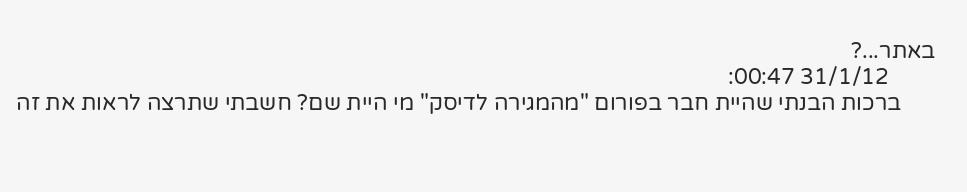באתר...?
        31/1/12 00:47:
      ברכות הבנתי שהיית חבר בפורום "מהמגירה לדיסק" מי היית שם? חשבתי שתרצה לראות את זה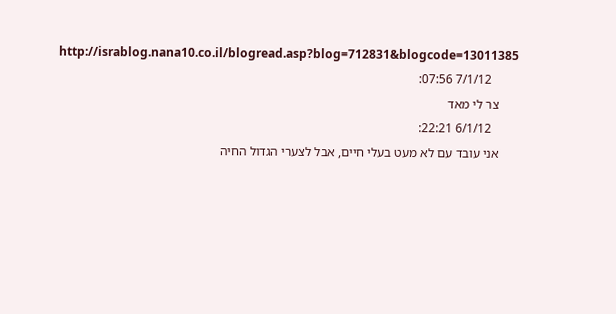http://israblog.nana10.co.il/blogread.asp?blog=712831&blogcode=13011385
        7/1/12 07:56:
      צר לי מאד
        6/1/12 22:21:
      אני עובד עם לא מעט בעלי חיים, אבל לצערי הגדול החיה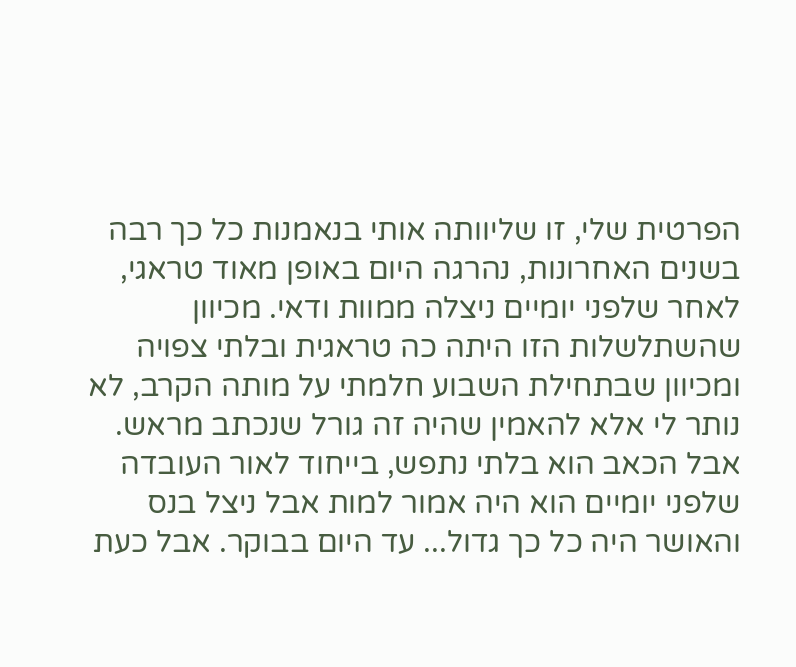הפרטית שלי, זו שליוותה אותי בנאמנות כל כך רבה בשנים האחרונות, נהרגה היום באופן מאוד טראגי, לאחר שלפני יומיים ניצלה ממוות ודאי. מכיוון שהשתלשלות הזו היתה כה טראגית ובלתי צפויה ומכיוון שבתחילת השבוע חלמתי על מותה הקרב, לא נותר לי אלא להאמין שהיה זה גורל שנכתב מראש. אבל הכאב הוא בלתי נתפש, בייחוד לאור העובדה שלפני יומיים הוא היה אמור למות אבל ניצל בנס והאושר היה כל כך גדול... עד היום בבוקר. אבל כעת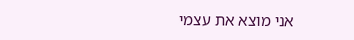אני מוצא את עצמי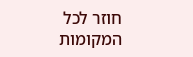חוזר לכל המקומות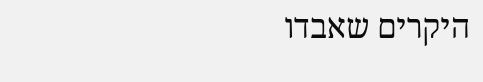היקרים שאבדו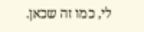לי, כמו זה שכאן.